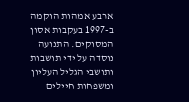ארבע אמהות הוקמה ב-1997 בעקבות אסון המסוקים. התנועה נוסדה על ידי תושבות ותושבי הגליל העליון ומשפחות חיילים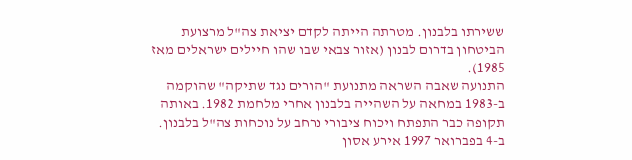ששירתו בלבנון. מטרתה הייתה לקדם יציאת צה"ל מרצועת הביטחון בדרום לבנון (אזור צבאי שבו שהו חיילים ישראלים מאז 1985).
התנועה שאבה השראה מתנועת "הורים נגד שתיקה" שהוקמה ב-1983 במחאה על השהייה בלבנון אחרי מלחמת 1982. באותה תקופה כבר התפתח ויכוח ציבורי נרחב על נוכחות צה"ל בלבנון.
ב-4 בפברואר 1997 אירע אסון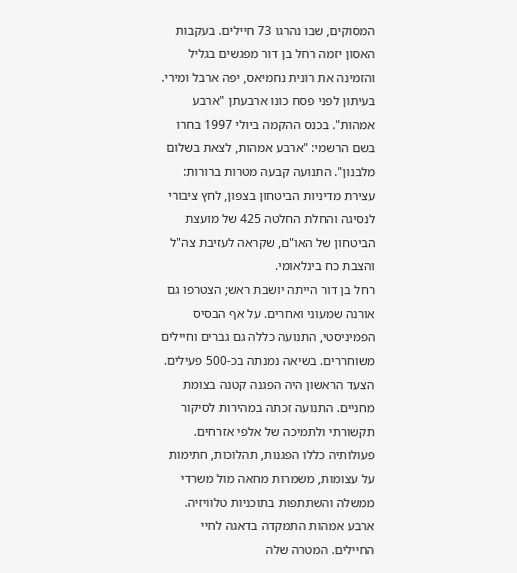המסוקים, שבו נהרגו 73 חיילים. בעקבות האסון יזמה רחל בן דור מפגשים בגליל והזמינה את רונית נחמיאס, יפה ארבל ומירי. בעיתון לפני פסח כונו ארבעתן "ארבע אמהות". בכנס ההקמה ביולי 1997 בחרו בשם הרשמי: "ארבע אמהות, לצאת בשלום מלבנון". התנועה קבעה מטרות ברורות: עצירת מדיניות הביטחון בצפון, לחץ ציבורי לנסיגה והחלת החלטה 425 של מועצת הביטחון של האו"ם, שקראה לעזיבת צה"ל והצבת כח בינלאומי.
רחל בן דור הייתה יושבת ראש; הצטרפו גם אורנה שמעוני ואחרים. על אף הבסיס הפמיניסטי, התנועה כללה גם גברים וחיילים משוחררים. בשיאה נמנתה בכ-500 פעילים.
הצעד הראשון היה הפגנה קטנה בצומת מחניים. התנועה זכתה במהירות לסיקור תקשורתי ולתמיכה של אלפי אזרחים. פעולותיה כללו הפגנות, תהלוכות, חתימות על עצומות, משמרות מחאה מול משרדי ממשלה והשתתפות בתוכניות טלוויזיה.
ארבע אמהות התמקדה בדאגה לחיי החיילים. המטרה שלה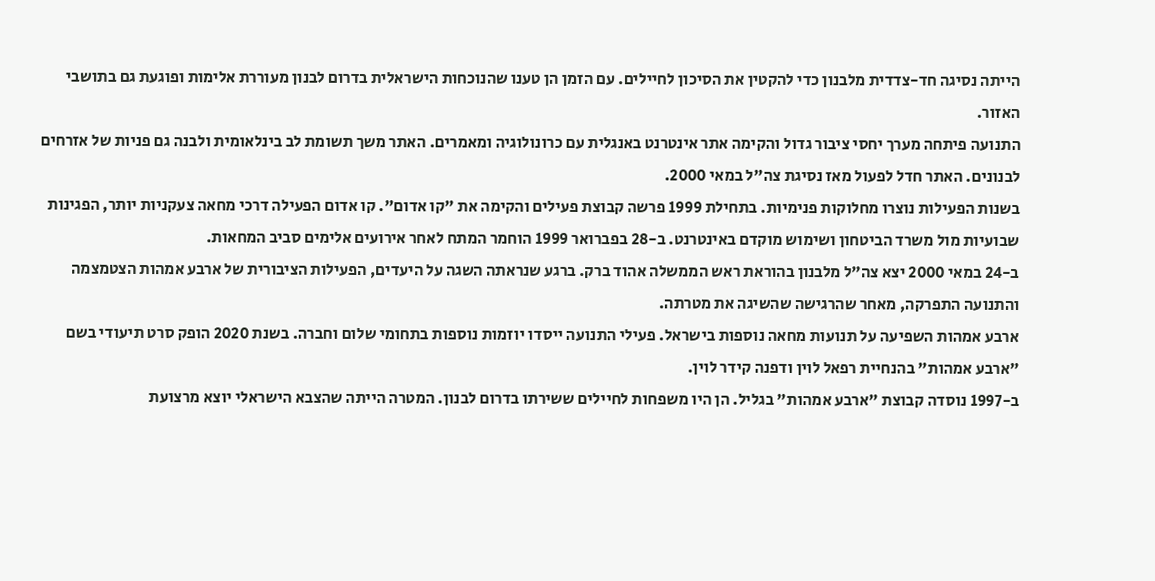הייתה נסיגה חד-צדדית מלבנון כדי להקטין את הסיכון לחיילים. עם הזמן הן טענו שהנוכחות הישראלית בדרום לבנון מעוררת אלימות ופוגעת גם בתושבי האזור.
התנועה פיתחה מערך יחסי ציבור גדול והקימה אתר אינטרנט באנגלית עם כרונולוגיה ומאמרים. האתר משך תשומת לב בינלאומית ולבנה גם פניות של אזרחים לבנונים. האתר חדל לפעול מאז נסיגת צה"ל במאי 2000.
בשנות הפעילות נוצרו מחלוקות פנימיות. בתחילת 1999 פרשה קבוצת פעילים והקימה את "קו אדום". קו אדום הפעילה דרכי מחאה צעקניות יותר, הפגינות שבועיות מול משרד הביטחון ושימוש מוקדם באינטרנט. ב-28 בפברואר 1999 הוחמר המתח לאחר אירועים אלימים סביב המחאות.
ב-24 במאי 2000 יצא צה"ל מלבנון בהוראת ראש הממשלה אהוד ברק. ברגע שנראתה השגה על היעדים, הפעילות הציבורית של ארבע אמהות הצטמצמה והתנועה התפרקה, מאחר שהרגישה שהשיגה את מטרתה.
ארבע אמהות השפיעה על תנועות מחאה נוספות בישראל. פעילי התנועה ייסדו יוזמות נוספות בתחומי שלום וחברה. בשנת 2020 הופק סרט תיעודי בשם "ארבע אמהות" בהנחיית רפאל לוין ודפנה קידר לוין.
ב-1997 נוסדה קבוצת "ארבע אמהות" בגליל. הן היו משפחות לחיילים ששירתו בדרום לבנון. המטרה הייתה שהצבא הישראלי יוצא מרצועת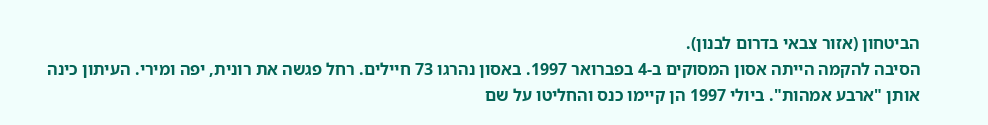הביטחון (אזור צבאי בדרום לבנון).
הסיבה להקמה הייתה אסון המסוקים ב-4 בפברואר 1997. באסון נהרגו 73 חיילים. רחל פגשה את רונית, יפה ומירי. העיתון כינה אותן "ארבע אמהות". ביולי 1997 הן קיימו כנס והחליטו על שם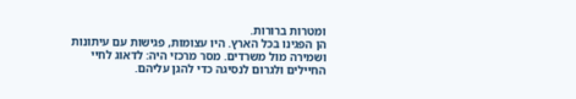ומטרות ברורות.
הן הפגינו בכל הארץ. היו עצומות, פגישות עם עיתונות ושמירה מול משרדים. מסר מרכזי היה: לדאוג לחיי החיילים ולגרום לנסיגה כדי להגן עליהם.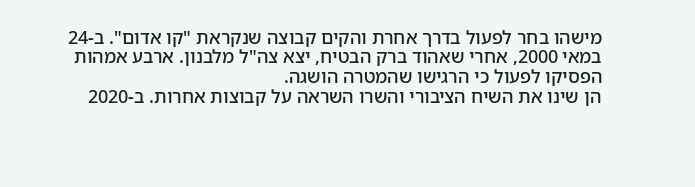מישהו בחר לפעול בדרך אחרת והקים קבוצה שנקראת "קו אדום". ב-24 במאי 2000, אחרי שאהוד ברק הבטיח, יצא צה"ל מלבנון. ארבע אמהות הפסיקו לפעול כי הרגישו שהמטרה הושגה.
הן שינו את השיח הציבורי והשרו השראה על קבוצות אחרות. ב-2020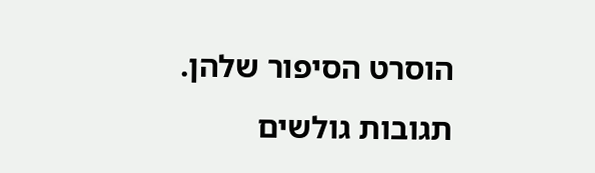הוסרט הסיפור שלהן.
תגובות גולשים